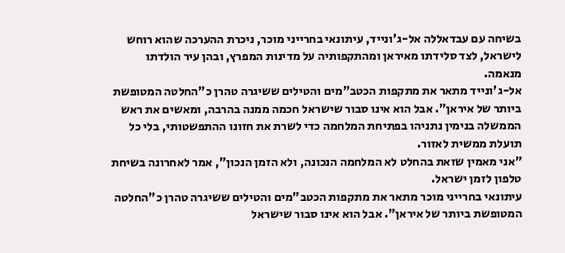בשיחה עם עבדאללה אל-ג'ונייד, עיתונאי בחרייני מוכר, ניכרת ההערכה שהוא רוחש לישראל, לצד סלידתו מאיראן ומהתקפותיה על מדינות המפרץ, ובהן עיר הולדתו מנאמה.
אל-ג'ונייד מתאר את מתקפות הכטב"מים והטילים ששיגרה טהרן כ"החלטה המטופשת ביותר של איראן". אבל הוא אינו סבור שישראל חכמה ממנה בהרבה, ומאשים את ראש הממשלה בנימין נתניהו בפתיחת המלחמה כדי לשרת את חזונו ההתפשטותי, בלי כל תועלת ממשית לאזור.
"אני מאמין שזאת בהחלט לא המלחמה הנכונה, ולא הזמן הנכון", אמר לאחרונה בשיחת טלפון לזמן ישראל.
עיתונאי בחרייני מוכר מתאר את מתקפות הכטב"מים והטילים ששיגרה טהרן כ"החלטה המטופשת ביותר של איראן". אבל הוא אינו סבור שישראל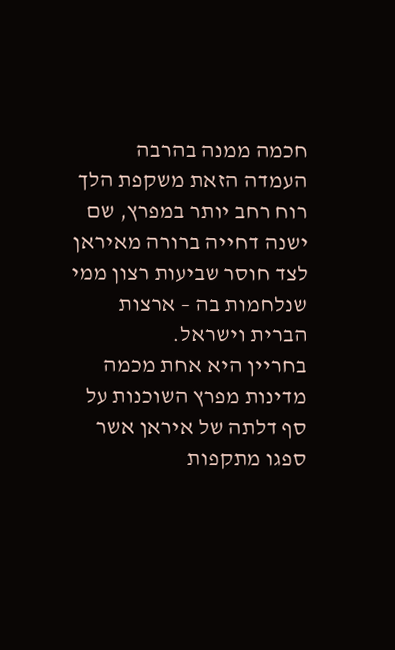חכמה ממנה בהרבה
העמדה הזאת משקפת הלך רוח רחב יותר במפרץ, שם ישנה דחייה ברורה מאיראן לצד חוסר שביעות רצון ממי שנלחמות בה – ארצות הברית וישראל.
בחריין היא אחת מכמה מדינות מפרץ השוכנות על סף דלתה של איראן אשר ספגו מתקפות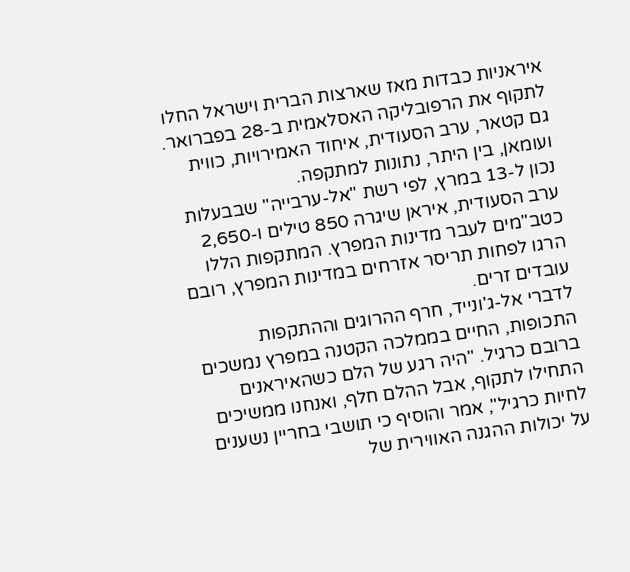איראניות כבדות מאז שארצות הברית וישראל החלו לתקוף את הרפובליקה האסלאמית ב-28 בפברואר. גם קטאר, ערב הסעודית, איחוד האמירויות, כווית ועומאן, בין היתר, נתונות למתקפה.
נכון ל-13 במרץ, לפי רשת "אל-ערבייה" שבבעלות ערב הסעודית, איראן שיגרה 850 טילים ו-2,650 כטב"מים לעבר מדינות המפרץ. המתקפות הללו הרגו לפחות תריסר אזרחים במדינות המפרץ, רובם עובדים זרים.
לדברי אל-ג'ונייד, חרף ההרוגים וההתקפות התכופות, החיים בממלכה הקטנה במפרץ נמשכים ברובם כרגיל. "היה רגע של הלם כשהאיראנים התחילו לתקוף, אבל ההלם חלף, ואנחנו ממשיכים לחיות כרגיל", אמר והוסיף כי תושבי בחריין נשענים על יכולות ההגנה האווירית של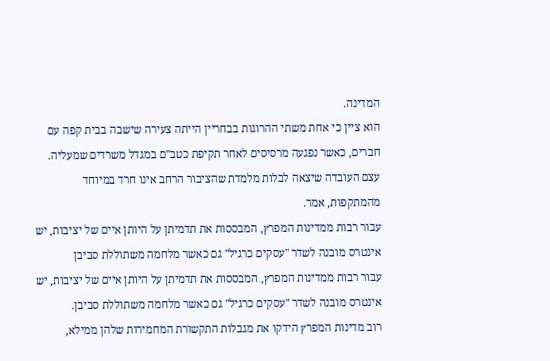המדינה.
הוא ציין כי אחת משתי ההרוגות בבחריין הייתה צעירה שישבה בבית קפה עם חברים, כאשר נפגעה מרסיסים לאחר תקיפת כטב"ם במגדל משרדים שמעליה. עצם העובדה שיצאה לבלות מלמדת שהציבור הרחב אינו חרד במיוחד מהמתקפות, אמר.
עבור רבות ממדינות המפרץ, המבססות את תדמיתן על היותן איים של יציבות, יש אינטרס מובנה לשדר "עסקים כרגיל" גם כאשר מלחמה משתוללת סביבן
עבור רבות ממדינות המפרץ, המבססות את תדמיתן על היותן איים של יציבות, יש אינטרס מובנה לשדר "עסקים כרגיל" גם כאשר מלחמה משתוללת סביבן.
רוב מדינות המפרץ הידקו את מגבלות התקשורת המחמירות שלהן ממילא,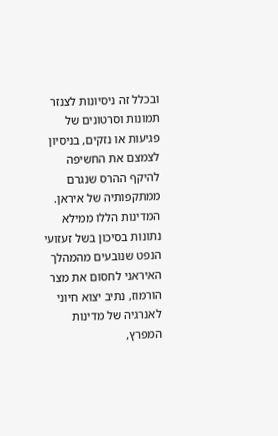ובכלל זה ניסיונות לצנזר תמונות וסרטונים של פגיעות או נזקים, בניסיון לצמצם את החשיפה להיקף ההרס שנגרם ממתקפותיה של איראן.
המדינות הללו ממילא נתונות בסיכון בשל זעזועי הנפט שנובעים מהמהלך האיראני לחסום את מצר הורמוז, נתיב יצוא חיוני לאנרגיה של מדינות המפרץ,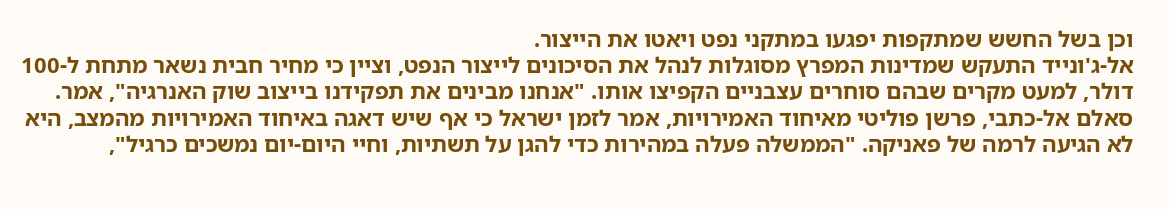וכן בשל החשש שמתקפות יפגעו במתקני נפט ויאטו את הייצור.
אל-ג'ונייד התעקש שמדינות המפרץ מסוגלות לנהל את הסיכונים לייצור הנפט, וציין כי מחיר חבית נשאר מתחת ל-100 דולר, למעט מקרים שבהם סוחרים עצבניים הקפיצו אותו. "אנחנו מבינים את תפקידנו בייצוב שוק האנרגיה", אמר.
סאלם אל-כתבי, פרשן פוליטי מאיחוד האמירויות, אמר לזמן ישראל כי אף שיש דאגה באיחוד האמירויות מהמצב, היא לא הגיעה לרמה של פאניקה. "הממשלה פעלה במהירות כדי להגן על תשתיות, וחיי היום-יום נמשכים כרגיל",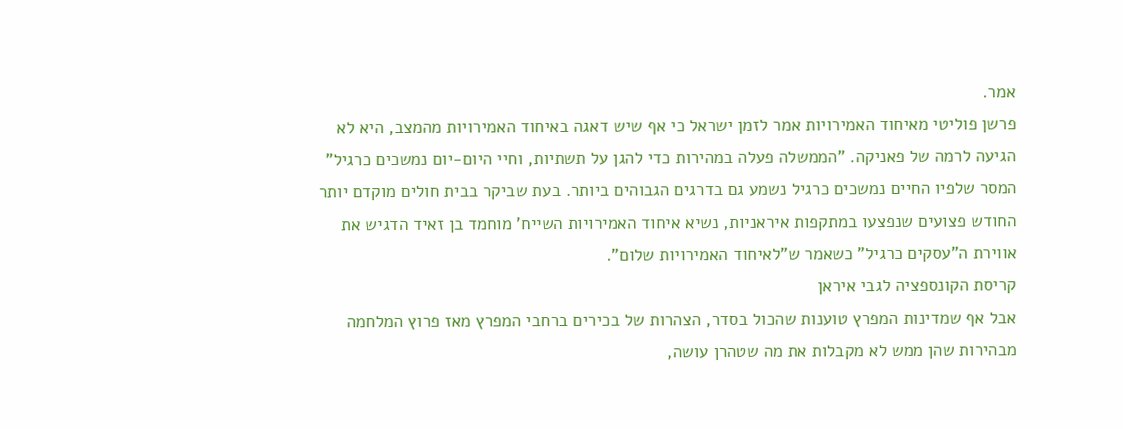אמר.
פרשן פוליטי מאיחוד האמירויות אמר לזמן ישראל כי אף שיש דאגה באיחוד האמירויות מהמצב, היא לא הגיעה לרמה של פאניקה. "הממשלה פעלה במהירות כדי להגן על תשתיות, וחיי היום-יום נמשכים כרגיל"
המסר שלפיו החיים נמשכים כרגיל נשמע גם בדרגים הגבוהים ביותר. בעת שביקר בבית חולים מוקדם יותר החודש פצועים שנפצעו במתקפות איראניות, נשיא איחוד האמירויות השייח' מוחמד בן זאיד הדגיש את אווירת ה"עסקים כרגיל" כשאמר ש"לאיחוד האמירויות שלום".
קריסת הקונספציה לגבי איראן
אבל אף שמדינות המפרץ טוענות שהכול בסדר, הצהרות של בכירים ברחבי המפרץ מאז פרוץ המלחמה מבהירות שהן ממש לא מקבלות את מה שטהרן עושה,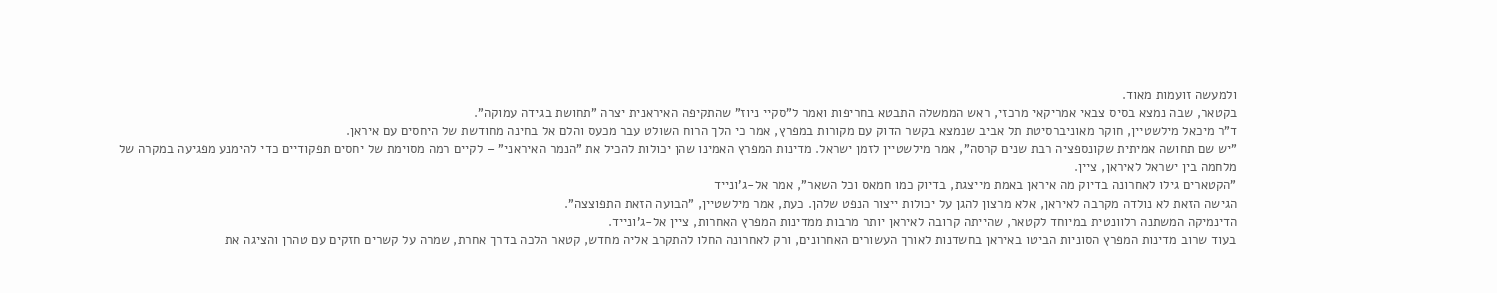ולמעשה זועמות מאוד.
בקטאר, שבה נמצא בסיס צבאי אמריקאי מרכזי, ראש הממשלה התבטא בחריפות ואמר ל"סקיי ניוז" שהתקיפה האיראנית יצרה "תחושת בגידה עמוקה".
ד"ר מיכאל מילשטיין, חוקר מאוניברסיטת תל אביב שנמצא בקשר הדוק עם מקורות במפרץ, אמר כי הלך הרוח השולט עבר מכעס והלם אל בחינה מחודשת של היחסים עם איראן.
"יש שם תחושה אמיתית שקונספציה רבת שנים קרסה", אמר מילשטיין לזמן ישראל. מדינות המפרץ האמינו שהן יכולות להכיל את "הנמר האיראני" – לקיים רמה מסוימת של יחסים תפקודיים כדי להימנע מפגיעה במקרה של מלחמה בין ישראל לאיראן, ציין.
"הקטארים גילו לאחרונה בדיוק מה איראן באמת מייצגת, בדיוק כמו חמאס וכל השאר", אמר אל-ג'ונייד
הגישה הזאת לא נולדה מקרבה לאיראן, אלא מרצון להגן על יכולות ייצור הנפט שלהן. כעת, אמר מילשטיין, "הבועה הזאת התפוצצה".
הדינמיקה המשתנה רלוונטית במיוחד לקטאר, שהייתה קרובה לאיראן יותר מרבות ממדינות המפרץ האחרות, ציין אל-ג'ונייד.
בעוד שרוב מדינות המפרץ הסוניות הביטו באיראן בחשדנות לאורך העשורים האחרונים, ורק לאחרונה החלו להתקרב אליה מחדש, קטאר הלכה בדרך אחרת, שמרה על קשרים חזקים עם טהרן והציגה את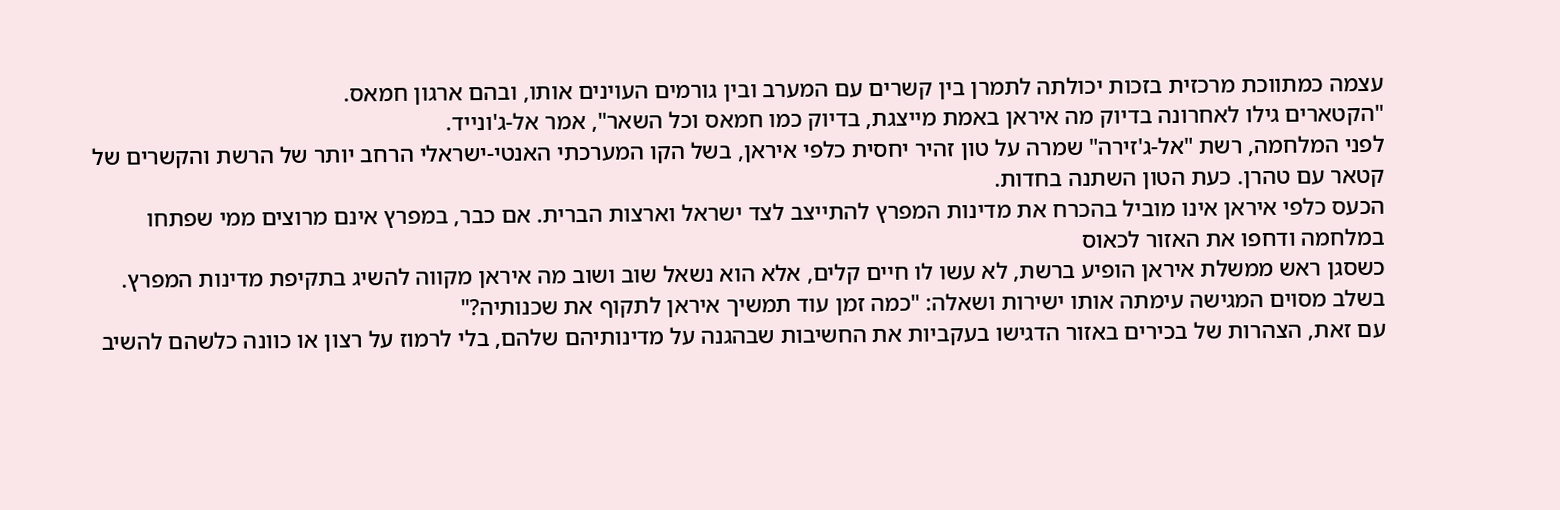עצמה כמתווכת מרכזית בזכות יכולתה לתמרן בין קשרים עם המערב ובין גורמים העוינים אותו, ובהם ארגון חמאס.
"הקטארים גילו לאחרונה בדיוק מה איראן באמת מייצגת, בדיוק כמו חמאס וכל השאר", אמר אל-ג'ונייד.
לפני המלחמה, רשת "אל-ג'זירה" שמרה על טון זהיר יחסית כלפי איראן, בשל הקו המערכתי האנטי-ישראלי הרחב יותר של הרשת והקשרים של קטאר עם טהרן. כעת הטון השתנה בחדות.
הכעס כלפי איראן אינו מוביל בהכרח את מדינות המפרץ להתייצב לצד ישראל וארצות הברית. אם כבר, במפרץ אינם מרוצים ממי שפתחו במלחמה ודחפו את האזור לכאוס
כשסגן ראש ממשלת איראן הופיע ברשת, לא עשו לו חיים קלים, אלא הוא נשאל שוב ושוב מה איראן מקווה להשיג בתקיפת מדינות המפרץ. בשלב מסוים המגישה עימתה אותו ישירות ושאלה: "כמה זמן עוד תמשיך איראן לתקוף את שכנותיה?"
עם זאת, הצהרות של בכירים באזור הדגישו בעקביות את החשיבות שבהגנה על מדינותיהם שלהם, בלי לרמוז על רצון או כוונה כלשהם להשיב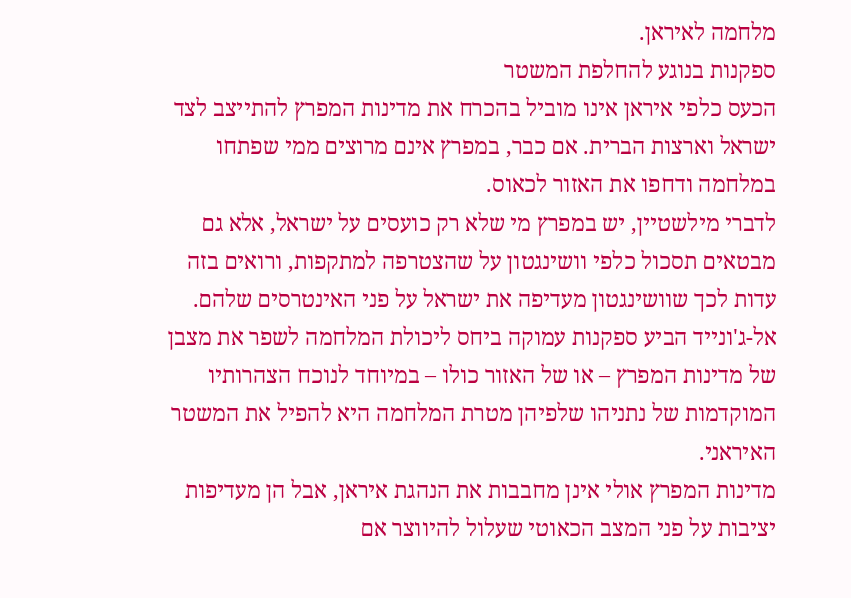מלחמה לאיראן.
ספקנות בנוגע להחלפת המשטר
הכעס כלפי איראן אינו מוביל בהכרח את מדינות המפרץ להתייצב לצד ישראל וארצות הברית. אם כבר, במפרץ אינם מרוצים ממי שפתחו במלחמה ודחפו את האזור לכאוס.
לדברי מילשטיין, יש במפרץ מי שלא רק כועסים על ישראל, אלא גם מבטאים תסכול כלפי וושינגטון על שהצטרפה למתקפות, ורואים בזה עדות לכך שוושינגטון מעדיפה את ישראל על פני האינטרסים שלהם.
אל-ג'ונייד הביע ספקנות עמוקה ביחס ליכולת המלחמה לשפר את מצבן של מדינות המפרץ – או של האזור כולו – במיוחד לנוכח הצהרותיו המוקדמות של נתניהו שלפיהן מטרת המלחמה היא להפיל את המשטר האיראני.
מדינות המפרץ אולי אינן מחבבות את הנהגת איראן, אבל הן מעדיפות יציבות על פני המצב הכאוטי שעלול להיווצר אם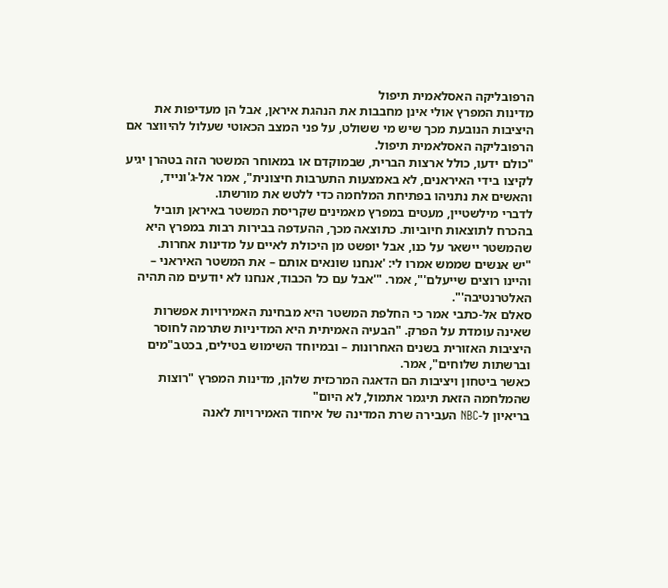הרפובליקה האסלאמית תיפול
מדינות המפרץ אולי אינן מחבבות את הנהגת איראן, אבל הן מעדיפות את היציבות הנובעת מכך שיש מי ששולט, על פני המצב הכאוטי שעלול להיווצר אם הרפובליקה האסלאמית תיפול.
"כולם ידעו, כולל ארצות הברית, שבמוקדם או במאוחר המשטר הזה בטהרן יגיע לקיצו בידי האיראנים, לא באמצעות התערבות חיצונית", אמר אל-ג'ונייד, והאשים את נתניהו בפתיחת המלחמה כדי ללטש את מורשתו.
לדברי מילשטיין, מעטים במפרץ מאמינים שקריסת המשטר באיראן תוביל בהכרח לתוצאות חיוביות. כתוצאה מכך, ההעדפה בבירות רבות במפרץ היא שהמשטר יישאר על כנו, אבל יופשט מן היכולת לאיים על מדינות אחרות.
"יש אנשים שממש אמרו לי: 'אנחנו שונאים אותם – את המשטר האיראני – והיינו רוצים שייעלם'", אמר. "'אבל עם כל הכבוד, אנחנו לא יודעים מה תהיה האלטרנטיבה'".
סאלם אל-כתבי אמר כי החלפת המשטר היא מבחינת האמירויות אפשרות שאינה עומדת על הפרק. "הבעיה האמיתית היא המדיניות שתרמה לחוסר היציבות האזורית בשנים האחרונות – ובמיוחד השימוש בטילים, בכטב"מים וברשתות שלוחים", אמר.
כאשר ביטחון ויציבות הם הדאגה המרכזית שלהן, מדינות המפרץ "רוצות שהמלחמה הזאת תיגמר אתמול, לא היום"
בריאיון ל-NBC העבירה שרת המדינה של איחוד האמירויות לאנה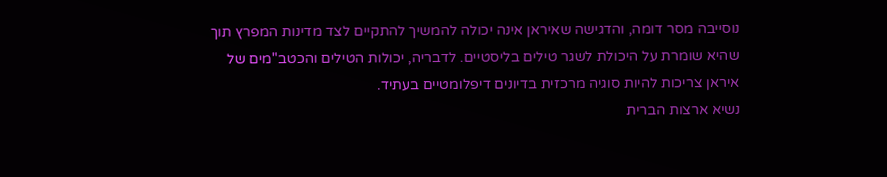נוסייבה מסר דומה, והדגישה שאיראן אינה יכולה להמשיך להתקיים לצד מדינות המפרץ תוך שהיא שומרת על היכולת לשגר טילים בליסטיים. לדבריה, יכולות הטילים והכטב"מים של איראן צריכות להיות סוגיה מרכזית בדיונים דיפלומטיים בעתיד.
נשיא ארצות הברית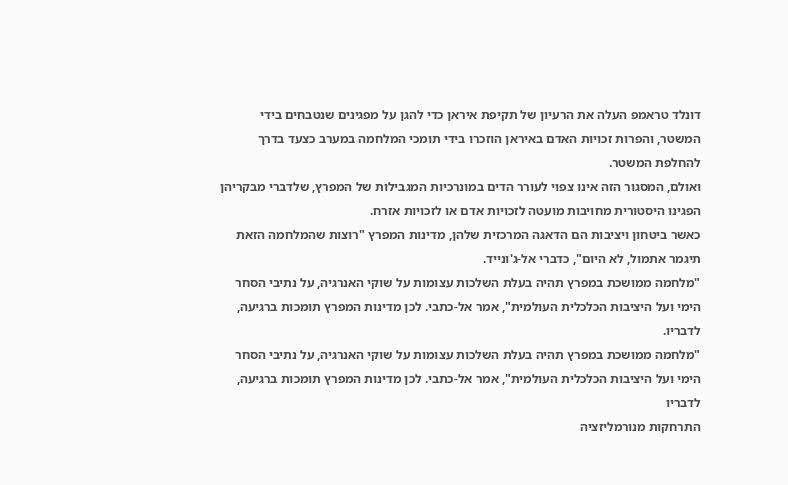דונלד טראמפ העלה את הרעיון של תקיפת איראן כדי להגן על מפגינים שנטבחים בידי המשטר, והפרות זכויות האדם באיראן הוזכרו בידי תומכי המלחמה במערב כצעד בדרך להחלפת המשטר.
ואולם, המסגור הזה אינו צפוי לעורר הדים במונרכיות המגבילות של המפרץ, שלדברי מבקריהן הפגינו היסטורית מחויבות מועטה לזכויות אדם או לזכויות אזרח.
כאשר ביטחון ויציבות הם הדאגה המרכזית שלהן, מדינות המפרץ "רוצות שהמלחמה הזאת תיגמר אתמול, לא היום", כדברי אל-ג'ונייד.
"מלחמה ממושכת במפרץ תהיה בעלת השלכות עצומות על שוקי האנרגיה, על נתיבי הסחר הימי ועל היציבות הכלכלית העולמית", אמר אל-כתבי. לכן מדינות המפרץ תומכות ברגיעה, לדבריו.
"מלחמה ממושכת במפרץ תהיה בעלת השלכות עצומות על שוקי האנרגיה, על נתיבי הסחר הימי ועל היציבות הכלכלית העולמית", אמר אל-כתבי. לכן מדינות המפרץ תומכות ברגיעה, לדבריו
התרחקות מנורמליזציה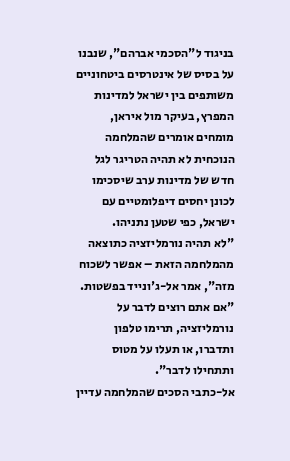בניגוד ל"הסכמי אברהם", שנבנו על בסיס של אינטרסים ביטחוניים משותפים בין ישראל למדינות המפרץ, בעיקר מול איראן, מומחים אומרים שהמלחמה הנוכחית לא תהיה הטריגר לגל חדש של מדינות ערב שיסכימו לכונן יחסים דיפלומטיים עם ישראל, כפי שטען נתניהו.
"לא תהיה נורמליזציה כתוצאה מהמלחמה הזאת – אפשר לשכוח מזה", אמר אל-ג'ונייד בפשטות. "אם אתם רוצים לדבר על נורמליזציה, תרימו טלפון ותדברו, או תעלו על מטוס ותתחילו לדבר".
אל-כתבי הסכים שהמלחמה עדיין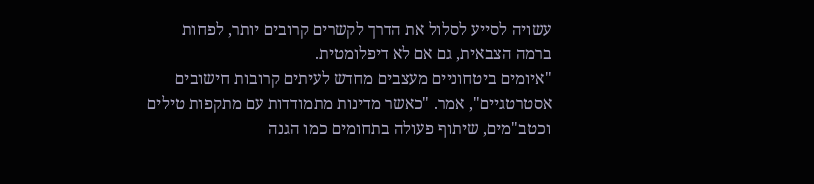עשויה לסייע לסלול את הדרך לקשרים קרובים יותר, לפחות ברמה הצבאית, גם אם לא דיפלומטית.
"איומים ביטחוניים מעצבים מחדש לעיתים קרובות חישובים אסטרטגיים", אמר. "כאשר מדינות מתמודדות עם מתקפות טילים וכטב"מים, שיתוף פעולה בתחומים כמו הגנה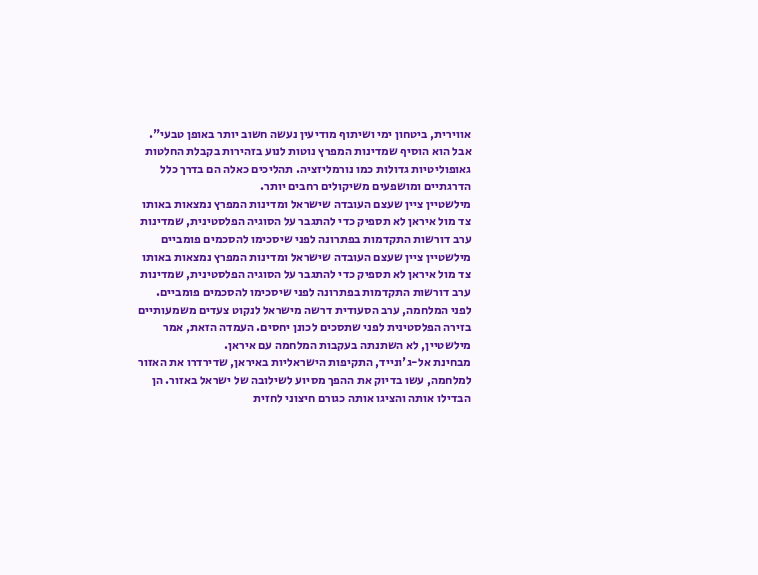אווירית, ביטחון ימי ושיתוף מודיעין נעשה חשוב יותר באופן טבעי".
אבל הוא הוסיף שמדינות המפרץ נוטות לנוע בזהירות בקבלת החלטות גאופוליטיות גדולות כמו נורמליזציה. תהליכים כאלה הם בדרך כלל הדרגתיים ומושפעים משיקולים רחבים יותר.
מילשטיין ציין שעצם העובדה שישראל ומדינות המפרץ נמצאות באותו צד מול איראן לא תספיק כדי להתגבר על הסוגיה הפלסטינית, שמדינות ערב דורשות התקדמות בפתרונה לפני שיסכימו להסכמים פומביים
מילשטיין ציין שעצם העובדה שישראל ומדינות המפרץ נמצאות באותו צד מול איראן לא תספיק כדי להתגבר על הסוגיה הפלסטינית, שמדינות ערב דורשות התקדמות בפתרונה לפני שיסכימו להסכמים פומביים.
לפני המלחמה, ערב הסעודית דרשה מישראל לנקוט צעדים משמעותיים בזירה הפלסטינית לפני שתסכים לכונן יחסים. העמדה הזאת, אמר מילשטיין, לא השתנתה בעקבות המלחמה עם איראן.
מבחינת אל-ג'ונייד, התקיפות הישראליות באיראן, שדירדרו את האזור למלחמה, עשו בדיוק את ההפך מסיוע לשילובה של ישראל באזור. הן הבדילו אותה והציגו אותה כגורם חיצוני לחזית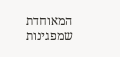המאוחדת שמפגינות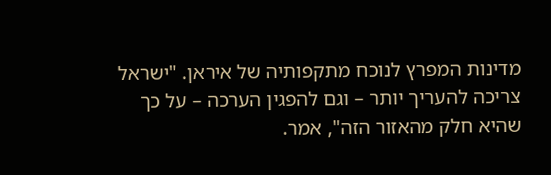מדינות המפרץ לנוכח מתקפותיה של איראן. "ישראל צריכה להעריך יותר – וגם להפגין הערכה – על כך שהיא חלק מהאזור הזה", אמר.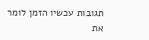תגובות עכשיו הזמן לומר את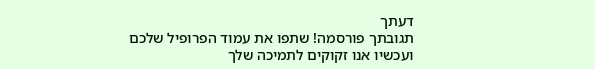דעתך
תגובתך פורסמה! שתפו את עמוד הפרופיל שלכם
ועכשיו אנו זקוקים לתמיכה שלך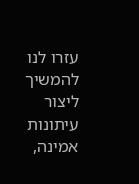עזרו לנו להמשיך ליצור עיתונות אמינה,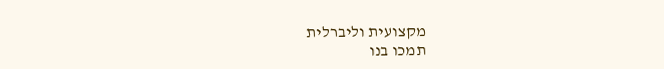מקצועית וליברלית
תמכו בנו